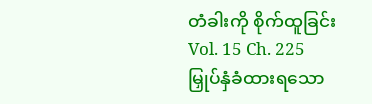တံခါးကို စိုက်ထူခြင်း
Vol. 15 Ch. 225
မြှုပ်နှံခံထားရသော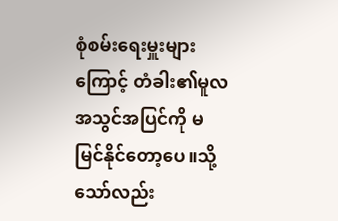စုံစမ်းရေးမှူးများကြောင့် တံခါး၏မူလအသွင်အပြင်ကို မမြင်နိုင်တော့ပေ။သို့သော်လည်း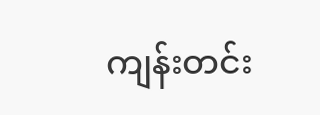ကျန်းတင်း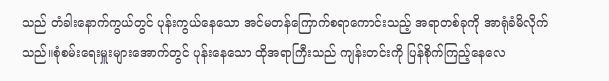သည် တံခါးနောက်ကွယ်တွင် ပုန်းကွယ်နေသော အင်မတန်ကြောက်စရာကောင်းသည့် အရာတစ်ခုကို အာရုံခံမိလိုက်သည်။စုံစမ်းရေးမှူးများအောက်တွင် ပုန်းနေသော ထိုအရာကြီးသည် ကျန်းတင်းကို ပြန်စိုက်ကြည့်နေလေ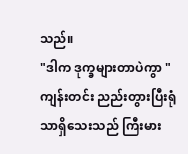သည်။
"ဒါက ဒုက္ခများတာပဲကွာ "
ကျန်းတင်း ညည်းတွားပြီးရုံသာရှိသေးသည် ကြီးမား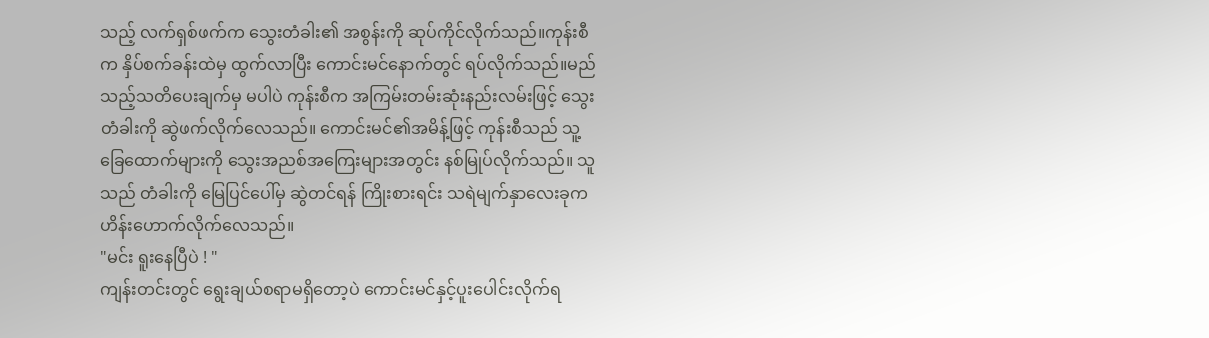သည့် လက်ရှစ်ဖက်က သွေးတံခါး၏ အစွန်းကို ဆုပ်ကိုင်လိုက်သည်။ကုန်းစီက နှိပ်စက်ခန်းထဲမှ ထွက်လာပြီး ကောင်းမင်နောက်တွင် ရပ်လိုက်သည်။မည်သည့်သတိပေးချက်မှ မပါပဲ ကုန်းစီက အကြမ်းတမ်းဆုံးနည်းလမ်းဖြင့် သွေးတံခါးကို ဆွဲဖက်လိုက်လေသည်။ ကောင်းမင်၏အမိန့်ဖြင့် ကုန်းစီသည် သူ့ခြေထောက်များကို သွေးအညစ်အကြေးများအတွင်း နစ်မြုပ်လိုက်သည်။ သူသည် တံခါးကို မြေပြင်ပေါ်မှ ဆွဲတင်ရန် ကြိုးစားရင်း သရဲမျက်နှာလေးခုက ဟိန်းဟောက်လိုက်လေသည်။
"မင်း ရူးနေပြီပဲ ! "
ကျန်းတင်းတွင် ရွေးချယ်စရာမရှိတော့ပဲ ကောင်းမင်နှင့်ပူးပေါင်းလိုက်ရ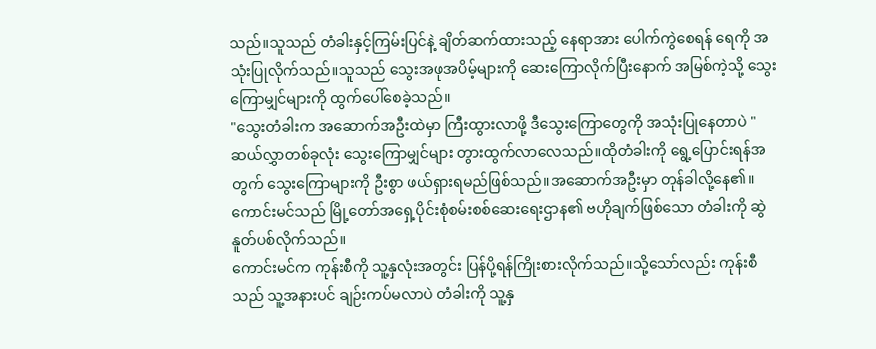သည်။သူသည် တံခါးနှင့်ကြမ်းပြင်နဲ့ ချိတ်ဆက်ထားသည့် နေရာအား ပေါက်ကွဲစေရန် ရေကို အသုံးပြုလိုက်သည်။သူသည် သွေးအဖုအပိမ့်များကို ဆေးကြောလိုက်ပြီးနောက် အမြစ်ကဲ့သို့ သွေးကြောမျှင်များကို ထွက်ပေါ်စေခဲ့သည်။
"သွေးတံခါးက အဆောက်အဦးထဲမှာ ကြီးထွားလာဖို့ ဒီသွေးကြောတွေကို အသုံးပြုနေတာပဲ "
ဆယ်လွှာတစ်ခုလုံး သွေးကြောမျှင်များ တွားထွက်လာလေသည်။ထိုတံခါးကို ရွေ့ပြောင်းရန်အတွက် သွေးကြောများကို ဦးစွာ ဖယ်ရှားရမည်ဖြစ်သည်။အဆောက်အဦးမှာ တုန်ခါလို့နေ၏။ ကောင်းမင်သည် မြို့တော်အရှေ့ပိုင်းစုံစမ်းစစ်ဆေးရေးဌာန၏ ဗဟိုချက်ဖြစ်သော တံခါးကို ဆွဲနူတ်ပစ်လိုက်သည်။
ကောင်းမင်က ကုန်းစီကို သူ့နှလုံးအတွင်း ပြန်ပို့ရန်ကြိုးစားလိုက်သည်။သို့သော်လည်း ကုန်းစီသည် သူ့အနားပင် ချဉ်းကပ်မလာပဲ တံခါးကို သူ့နှ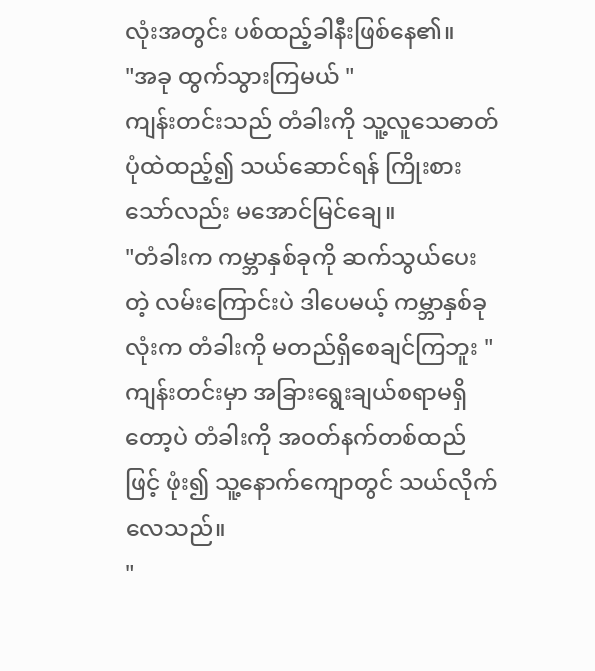လုံးအတွင်း ပစ်ထည့်ခါနီးဖြစ်နေ၏။
"အခု ထွက်သွားကြမယ် "
ကျန်းတင်းသည် တံခါးကို သူ့လူသေဓာတ်ပုံထဲထည့်၍ သယ်ဆောင်ရန် ကြိုးစားသော်လည်း မအောင်မြင်ချေ။
"တံခါးက ကမ္ဘာနှစ်ခုကို ဆက်သွယ်ပေးတဲ့ လမ်းကြောင်းပဲ ဒါပေမယ့် ကမ္ဘာနှစ်ခုလုံးက တံခါးကို မတည်ရှိစေချင်ကြဘူး "
ကျန်းတင်းမှာ အခြားရွေးချယ်စရာမရှိတော့ပဲ တံခါးကို အဝတ်နက်တစ်ထည်ဖြင့် ဖုံး၍ သူ့နောက်ကျောတွင် သယ်လိုက်လေသည်။
"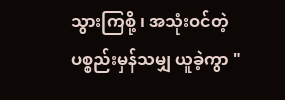သွားကြစို့ ၊ အသုံးဝင်တဲ့ ပစ္စည်းမှန်သမျှ ယူခဲ့ကွာ "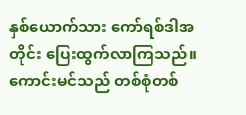နှစ်ယောက်သား ကော်ရစ်ဒါအတိုင်း ပြေးထွက်လာကြသည်။ကောင်းမင်သည် တစ်စုံတစ်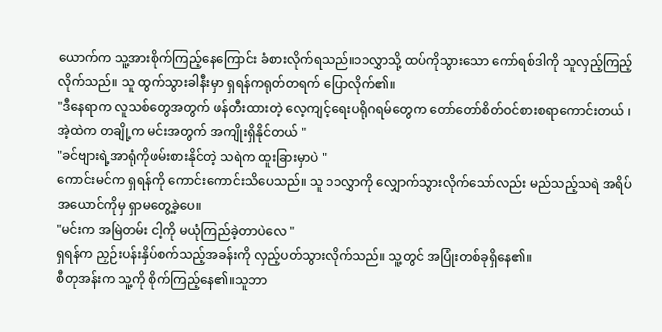ယောက်က သူ့အားစိုက်ကြည့်နေကြောင်း ခံစားလိုက်ရသည်။၁၁လွှာသို့ ထပ်ကိုသွားသော ကော်ရစ်ဒါကို သူလှည့်ကြည့်လိုက်သည်။ သူ ထွက်သွားခါနီးမှာ ရှရန်ကရုတ်တရက် ပြောလိုက်၏။
"ဒီနေရာက လူသစ်တွေအတွက် ဖန်တီးထားတဲ့ လေ့ကျင့်ရေးပရိုဂရမ်တွေက တော်တော်စိတ်ဝင်စားစရာကောင်းတယ် ၊ အဲ့ထဲက တချို့က မင်းအတွက် အကျိုးရှိနိုင်တယ် "
"ခင်ဗျားရဲ့အာရုံကိုဖမ်းစားနိုင်တဲ့ သရဲက ထူးခြားမှာပဲ "
ကောင်းမင်က ရှရန်ကို ကောင်းကောင်းသိပေသည်။ သူ ၁၁လွှာကို လျှောက်သွားလိုက်သော်လည်း မည်သည့်သရဲ အရိပ်အယောင်ကိုမှ ရှာမတွေ့ခဲ့ပေ။
"မင်းက အမြဲတမ်း ငါ့ကို မယုံကြည်ခဲ့တာပဲလေ "
ရှရန်က ညှဉ်းပန်းနှိပ်စက်သည့်အခန်းကို လှည့်ပတ်သွားလိုက်သည်။ သူ့တွင် အပြုံးတစ်ခုရှိနေ၏။
စီတုအန်းက သူ့ကို စိုက်ကြည့်နေ၏။သူဘာ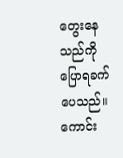တွေးနေသည်ကို ပြောရခက်ပေသည်။
ကောင်း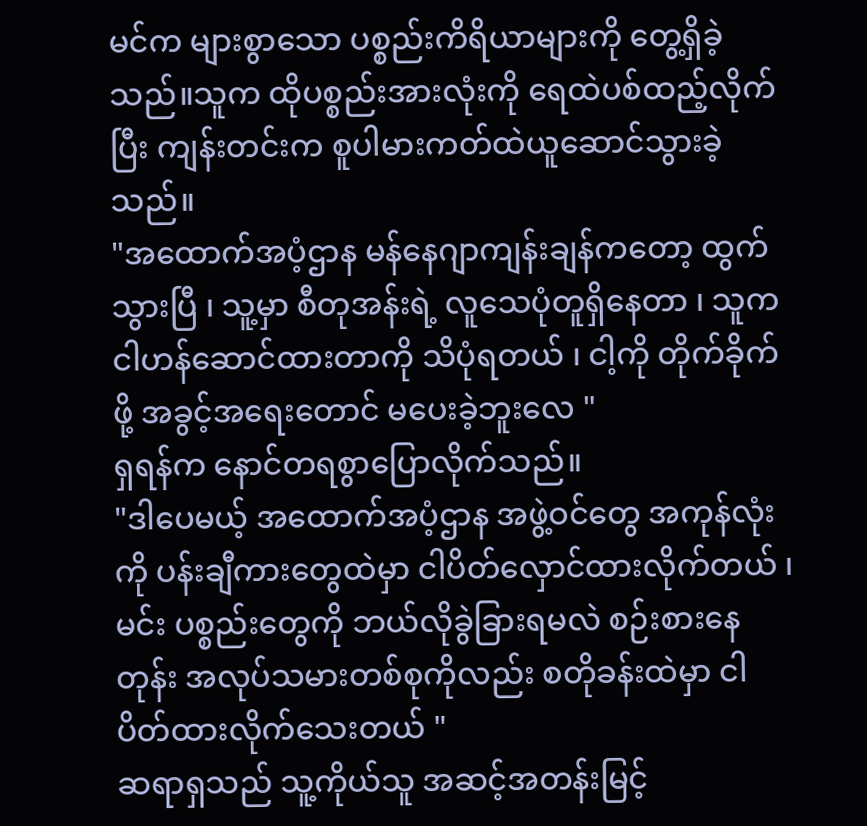မင်က များစွာသော ပစ္စည်းကိရိယာများကို တွေ့ရှိခဲ့သည်။သူက ထိုပစ္စည်းအားလုံးကို ရေထဲပစ်ထည့်လိုက်ပြီး ကျန်းတင်းက စူပါမားကတ်ထဲယူဆောင်သွားခဲ့သည်။
"အထောက်အပံ့ဌာန မန်နေဂျာကျန်းချန်ကတော့ ထွက်သွားပြီ ၊ သူ့မှာ စီတုအန်းရဲ့ လူသေပုံတူရှိနေတာ ၊ သူက ငါဟန်ဆောင်ထားတာကို သိပုံရတယ် ၊ ငါ့ကို တိုက်ခိုက်ဖို့ အခွင့်အရေးတောင် မပေးခဲ့ဘူးလေ "
ရှရန်က နောင်တရစွာပြောလိုက်သည်။
"ဒါပေမယ့် အထောက်အပံ့ဌာန အဖွဲ့ဝင်တွေ အကုန်လုံးကို ပန်းချီကားတွေထဲမှာ ငါပိတ်လှောင်ထားလိုက်တယ် ၊ မင်း ပစ္စည်းတွေကို ဘယ်လိုခွဲခြားရမလဲ စဉ်းစားနေတုန်း အလုပ်သမားတစ်စုကိုလည်း စတိုခန်းထဲမှာ ငါပိတ်ထားလိုက်သေးတယ် "
ဆရာရှသည် သူ့ကိုယ်သူ အဆင့်အတန်းမြင့်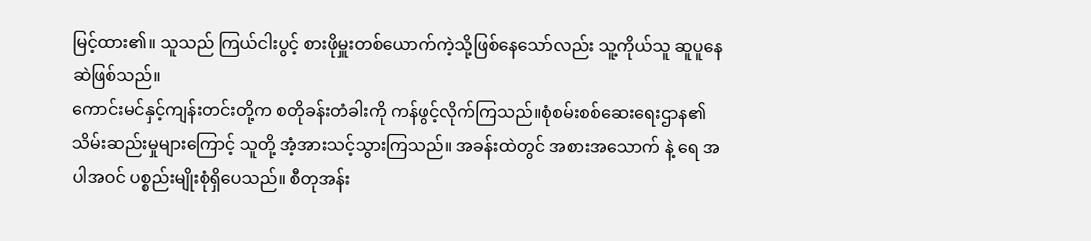မြင့်ထား၏။ သူသည် ကြယ်ငါးပွင့် စားဖိုမှူးတစ်ယောက်ကဲ့သို့ဖြစ်နေသော်လည်း သူ့ကိုယ်သူ ဆူပူနေဆဲဖြစ်သည်။
ကောင်းမင်နှင့်ကျန်းတင်းတို့က စတိုခန်းတံခါးကို ကန်ဖွင့်လိုက်ကြသည်။စုံစမ်းစစ်ဆေးရေးဌာန၏ သိမ်းဆည်းမှုများကြောင့် သူတို့ အံ့အားသင့်သွားကြသည်။ အခန်းထဲတွင် အစားအသောက် နဲ့ ရေ အပါအဝင် ပစ္စည်းမျိုးစုံရှိပေသည်။ စီတုအန်း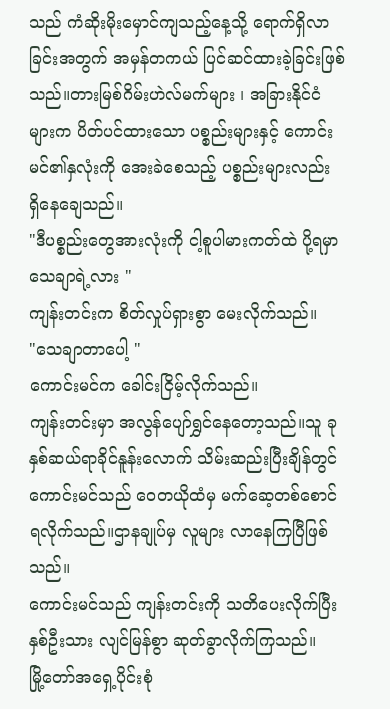သည် ကံဆိုးမိုးမှောင်ကျသည့်နေ့သို့ ရောက်ရှိလာခြင်းအတွက် အမှန်တကယ် ပြင်ဆင်ထားခဲ့ခြင်းဖြစ်သည်။တားမြစ်ဂိမ်းဟဲလ်မက်များ ၊ အခြားနိုင်ငံများက ပိတ်ပင်ထားသော ပစ္စည်းများနှင့် ကောင်းမင်၏နှလုံးကို အေးခဲစေသည့် ပစ္စည်းများလည်း ရှိနေချေသည်။
"ဒီပစ္စည်းတွေအားလုံးကို ငါ့စူပါမားကတ်ထဲ ပို့ရမှာ သေချာရဲ့လား "
ကျန်းတင်းက စိတ်လှုပ်ရှားစွာ မေးလိုက်သည်။
"သေချာတာပေါ့ "
ကောင်းမင်က ခေါင်းငြိမ့်လိုက်သည်။
ကျန်းတင်းမှာ အလွန်ပျော်ရွှင်နေတော့သည်။သူ ခုနှစ်ဆယ်ရာခိုင်နူန်းလောက် သိမ်းဆည်းပြီးချိန်တွင် ကောင်းမင်သည် ဝေတယိုထံမှ မက်ဆေ့တစ်စောင်ရလိုက်သည်။ဌာနချုပ်မှ လူများ လာနေကြပြီဖြစ်သည်။
ကောင်းမင်သည် ကျန်းတင်းကို သတိပေးလိုက်ပြီး နှစ်ဦးသား လျင်မြန်စွာ ဆုတ်ခွာလိုက်ကြသည်။
မြို့တော်အရှေ့ပိုင်းစုံ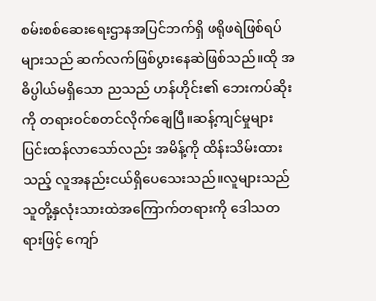စမ်းစစ်ဆေးရေးဌာနအပြင်ဘက်ရှိ ဖရိုဖရဲဖြစ်ရပ်များသည် ဆက်လက်ဖြစ်ပွားနေဆဲဖြစ်သည်။ထို အဓိပ္ပါယ်မရှိသော ညသည် ဟန်ဟိုင်း၏ ဘေးကပ်ဆိုးကို တရားဝင်စတင်လိုက်ချေပြီ။ဆန့်ကျင်မှုများ ပြင်းထန်လာသော်လည်း အမိန့်ကို ထိန်းသိမ်းထားသည့် လူအနည်းငယ်ရှိပေသေးသည်။လူများသည် သူတို့နှလုံးသားထဲအကြောက်တရားကို ဒေါသတရားဖြင့် ကျော်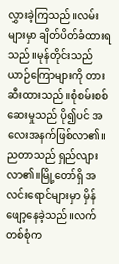လွှားခဲ့ကြသည်။လမ်းများမှာ ချိတ်ပိတ်ခံထားရသည်။မုန်တိုင်းသည် ယာဉ်ကြောများကို တားဆီးထားသည်။စုံစမ်းစစ်ဆေးမှုသည် ပို၍ပင် အလေးအနက်ဖြစ်လာ၏။
ညတာသည် ရှည်လျားလာ၏။မြို့တော်ရှိ အလင်းရောင်များမှာ မှိန်ဖျော့နေခဲ့သည်။လက်တစ်စုံက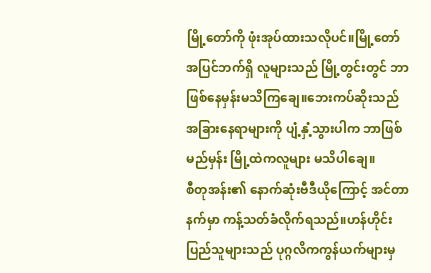မြို့တော်ကို ဖုံးအုပ်ထားသလိုပင်။မြို့တော်အပြင်ဘက်ရှိ လူများသည် မြို့တွင်းတွင် ဘာဖြစ်နေမှန်းမသိကြချေ။ဘေးကပ်ဆိုးသည် အခြားနေရာများကို ပျံ့နှံ့သွားပါက ဘာဖြစ်မည်မှန်း မြို့ထဲကလူများ မသိပါချေ။
စီတုအန်း၏ နောက်ဆုံးဗီဒီယိုကြောင့် အင်တာနက်မှာ ကန့်သတ်ခံလိုက်ရသည်။ဟန်ဟိုင်းပြည်သူများသည် ပုဂ္ဂလိကကွန်ယက်များမှ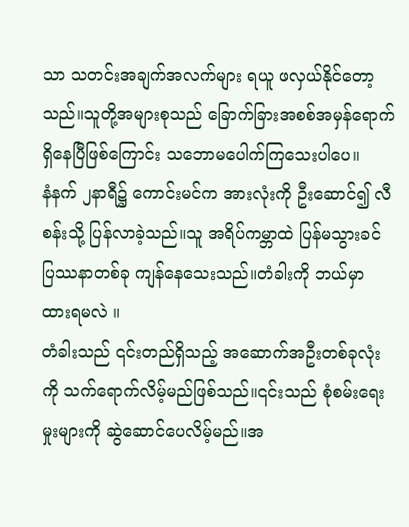သာ သတင်းအချက်အလက်များ ရယူ ဖလှယ်နိုင်တော့သည်။သူတို့အများစုသည် ခြောက်ခြားအစစ်အမှန်ရောက်ရှိနေပြီဖြစ်ကြောင်း သဘောမပေါက်ကြသေးပါပေ။
နံနက် ၂နာရီ၌ ကောင်းမင်က အားလုံးကို ဦးဆောင်၍ လီစန်းသို့ ပြန်လာခဲ့သည်။သူ အရိပ်ကမ္ဘာထဲ ပြန်မသွားခင် ပြဿနာတစ်ခု ကျန်နေသေးသည်။တံခါးကို ဘယ်မှာ ထားရမလဲ ။
တံခါးသည် ၎င်းတည်ရှိသည့် အဆောက်အဦးတစ်ခုလုံးကို သက်ရောက်လိမ့်မည်ဖြစ်သည်။၎င်းသည် စုံစမ်းရေးမှုးများကို ဆွဲဆောင်ပေလိမ့်မည်။အ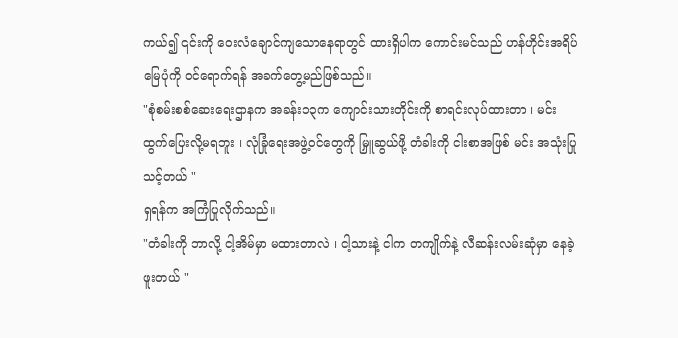ကယ်၍ ၎င်းကို ဝေးလံချောင်ကျသောနေရာတွင် ထားရှိပါက ကောင်းမင်သည် ဟန်ဟိုင်းအရိပ်မြေပုံကို ဝင်ရောက်ရန် အခက်တွေ့မည်ဖြစ်သည်။
"စုံစမ်းစစ်ဆေးရေးဌာနက အခန်း၁၃က ကျောင်းသားတိုင်းကို စာရင်းလုပ်ထားတာ ၊ မင်း ထွက်ပြေးလို့မရဘူး ၊ လုံခြုံရေးအဖွဲ့ဝင်တွေကို မြှူဆွယ်ဖို့ တံခါးကို ငါးစာအဖြစ် မင်း အသုံးပြုသင့်တယ် "
ရှရန်က အကြံပြုလိုက်သည်။
"တံခါးကို ဘာလို့ ငါ့အိမ်မှာ မထားတာလဲ ၊ ငါ့သားနဲ့ ငါက တကျိုက်နဲ့ လီဆန်းလမ်းဆုံမှာ နေခဲ့ဖူးတယ် "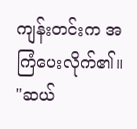ကျန်းတင်းက အကြံပေးလိုက်၏။
"ဆယ်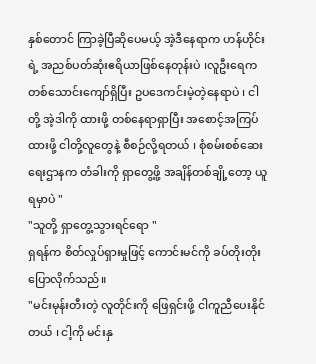နှစ်တောင် ကြာခဲ့ပြီဆိုပေမယ့် အဲ့ဒီနေရာက ဟန်ဟိုင်းရဲ့ အညစ်ပတ်ဆုံးဧရိယာဖြစ်နေတုန်းပဲ ၊လူဦးရေက တစ်သောင်းကျော်ရှိပြီး ဥပဒေကင်းမဲ့တဲ့နေရာပဲ ၊ ငါတို့ အဲ့ဒါကို ထားဖို့ တစ်နေရာရှာပြီး အစောင့်အကြပ်ထားဖို့ ငါတို့လူတွေနဲ့ စီစဉ်လို့ရတယ် ၊ စုံစမ်းစစ်ဆေးရေးဌာနက တံခါးကို ရှာတွေ့ဖို့ အချိန်တစ်ချို့တော့ ယူရမှာပဲ "
"သူတို့ ရှာတွေ့သွားရင်ရော "
ရှရန်က စိတ်လှုပ်ရှားမှုဖြင့် ကောင်းမင်ကို ခပ်တိုးတိုးပြောလိုက်သည်။
"မင်းမုန်းတီးတဲ့ လူတိုင်းကို ဖြေရှင်းဖို့ ငါကူညီပေးနိုင်တယ် ၊ ငါ့ကို မင်းနှ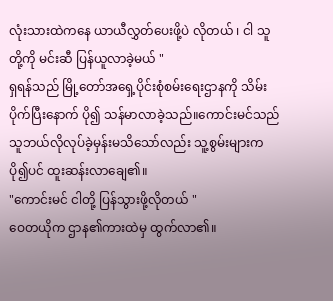လုံးသားထဲကနေ ယာယီလွှတ်ပေးဖို့ပဲ လိုတယ် ၊ ငါ သူတို့ကို မင်းဆီ ပြန်ယူလာခဲ့မယ် "
ရှရန်သည် မြို့တော်အရှေ့ပိုင်းစုံစမ်းရေးဌာနကို သိမ်းပိုက်ပြီးနောက် ပို၍ သန်မာလာခဲ့သည်။ကောင်းမင်သည် သူဘယ်လိုလုပ်ခဲ့မှန်းမသိသော်လည်း သူ့စွမ်းများက ပို၍ပင် ထူးဆန်းလာချေ၏။
"ကောင်းမင် ငါတို့ ပြန်သွားဖို့လိုတယ် "
ဝေတယိုက ဌာန၏ကားထဲမှ ထွက်လာ၏။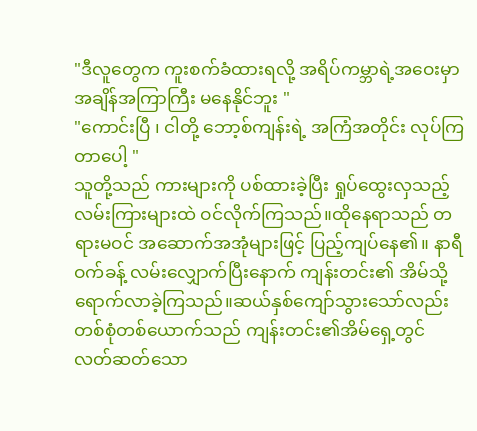"ဒီလူတွေက ကူးစက်ခံထားရလို့ အရိပ်ကမ္ဘာရဲ့အဝေးမှာ အချိန်အကြာကြီး မနေနိုင်ဘူး "
"ကောင်းပြီ ၊ ငါတို့ ဘော့စ်ကျန်းရဲ့ အကြံအတိုင်း လုပ်ကြတာပေါ့ "
သူတို့သည် ကားများကို ပစ်ထားခဲ့ပြီး ရှုပ်ထွေးလှသည့် လမ်းကြားများထဲ ဝင်လိုက်ကြသည်။ထိုနေရာသည် တရားမဝင် အဆောက်အအုံများဖြင့် ပြည့်ကျပ်နေ၏။ နာရီဝက်ခန့် လမ်းလျှောက်ပြီးနောက် ကျန်းတင်း၏ အိမ်သို့ ရောက်လာခဲ့ကြသည်။ဆယ်နှစ်ကျော်သွားသော်လည်း တစ်စုံတစ်ယောက်သည် ကျန်းတင်း၏အိမ်ရှေ့တွင် လတ်ဆတ်သော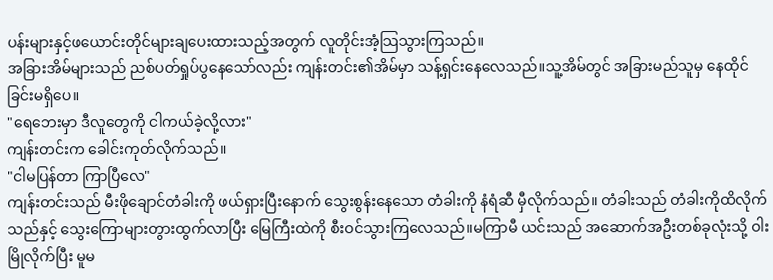ပန်းများနှင့်ဖယောင်းတိုင်များချပေးထားသည့်အတွက် လူတိုင်းအံ့သြသွားကြသည်။
အခြားအိမ်များသည် ညစ်ပတ်ရှုပ်ပွနေသော်လည်း ကျန်းတင်း၏အိမ်မှာ သန့်ရှင်းနေလေသည်။သူ့အိမ်တွင် အခြားမည်သူမှ နေထိုင်ခြင်းမရှိပေ။
"ရေဘေးမှာ ဒီလူတွေကို ငါကယ်ခဲ့လို့လား"
ကျန်းတင်းက ခေါင်းကုတ်လိုက်သည်။
"ငါမပြန်တာ ကြာပြီလေ"
ကျန်းတင်းသည် မီးဖိုချောင်တံခါးကို ဖယ်ရှားပြီးနောက် သွေးစွန်းနေသော တံခါးကို နံရံဆီ မှီလိုက်သည်။ တံခါးသည် တံခါးကိုထိလိုက်သည်နှင့် သွေးကြောများတွားထွက်လာပြီး မြေကြီးထဲကို စီးဝင်သွားကြလေသည်။မကြာမီ ယင်းသည် အဆောက်အဦးတစ်ခုလုံးသို့ ဝါးမြိုလိုက်ပြီး မူမ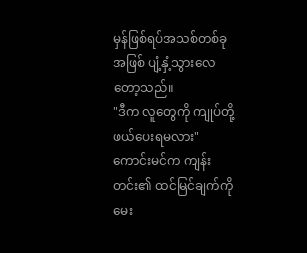မှန်ဖြစ်ရပ်အသစ်တစ်ခုအဖြစ် ပျံ့နှံ့သွားလေတော့သည်။
"ဒီက လူတွေကို ကျုပ်တို့ ဖယ်ပေးရမလား"
ကောင်းမင်က ကျန်းတင်း၏ ထင်မြင်ချက်ကို မေး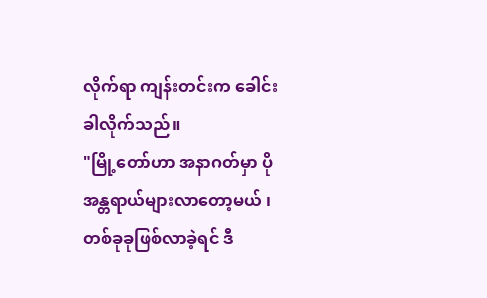လိုက်ရာ ကျန်းတင်းက ခေါင်းခါလိုက်သည်။
"မြို့တော်ဟာ အနာဂတ်မှာ ပိုအန္တရာယ်များလာတော့မယ် ၊ တစ်ခုခုဖြစ်လာခဲ့ရင် ဒီ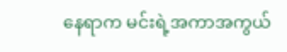နေရာက မင်းရဲ့အကာအကွယ်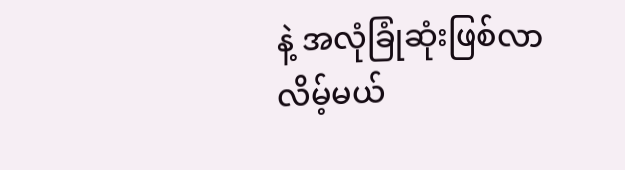နဲ့ အလုံခြုံဆုံးဖြစ်လာလိမ့်မယ်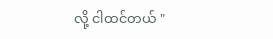လို့ ငါထင်တယ် "